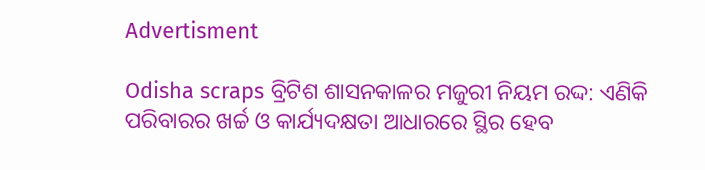Advertisment

Odisha scraps ବ୍ରିଟିଶ ଶାସନକାଳର ମଜୁରୀ ନିୟମ ରଦ୍ଦ: ଏଣିକି ପରିବାରର ଖର୍ଚ୍ଚ ଓ କାର୍ଯ୍ୟଦକ୍ଷତା ଆଧାରରେ ସ୍ଥିର ହେବ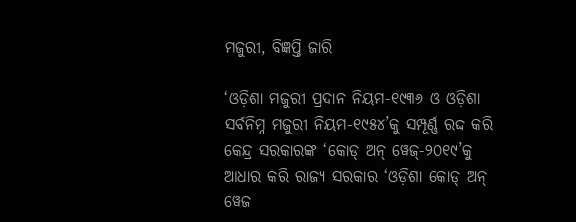ମଜୁରୀ, ବିଜ୍ଞପ୍ତି ଜାରି

‘ଓଡ଼ିଶା ମଜୁରୀ ପ୍ରଦାନ ନିୟମ-୧୯୩୬ ଓ ଓଡ଼ିଶା ସର୍ବନିମ୍ନ ମଜୁରୀ ନିୟମ-୧୯୫୪’କୁ ସମ୍ପୂର୍ଣ୍ଣ ରଦ୍ଦ କରି କେନ୍ଦ୍ର ସରକାରଙ୍କ ‘କୋଡ୍ ଅନ୍ ୱେଜ୍‌-୨୦୧୯’କୁ ଆଧାର କରି ରାଜ୍ୟ ସରକାର ‘ଓଡ଼ିଶା କୋଡ୍ ଅନ୍ ୱେଜ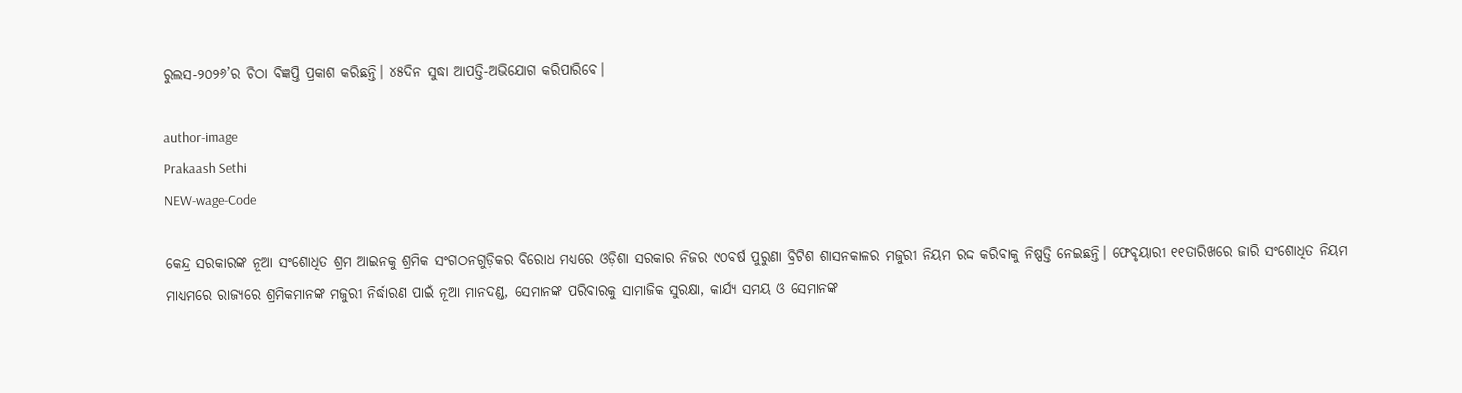ରୁଲସ-୨୦୨୬’ର ଚିଠା ବିଜ୍ଞପ୍ତି ପ୍ରକାଶ କରିଛନ୍ତି। ୪୫ଦିନ ସୁଦ୍ଧା ଆପତ୍ତି-ଅଭିଯୋଗ କରିପାରିବେ।

author-image
Prakaash Sethi
NEW-wage-Code

କେନ୍ଦ୍ର ସରକାରଙ୍କ ନୂଆ ସଂଶୋଧିତ ଶ୍ରମ ଆଇନକୁ ଶ୍ରମିକ ସଂଗଠନଗୁଡ଼ିକର ବିରୋଧ ମଧ୍ୟରେ ଓଡ଼ିଶା ସରକାର ନିଜର ୯୦ବର୍ଷ ପୁରୁଣା ବ୍ରିଟିଶ ଶାସନକାଳର ମଜୁରୀ ନିୟମ ରଦ୍ଦ କରିବାକୁ ନିଷ୍ପତ୍ତି ନେଇଛନ୍ତି। ଫେବୃୟାରୀ ୧୧ତାରିଖରେ ଜାରି ସଂଶୋଧିତ ନିୟମ ମାଧ୍ୟମରେ ରାଜ୍ୟରେ ଶ୍ରମିକମାନଙ୍କ ମଜୁରୀ ନିର୍ଦ୍ଧାରଣ ପାଇଁ ନୂଆ ମାନଦଣ୍ଡ, ସେମାନଙ୍କ ପରିବାରକୁ ସାମାଜିକ ସୁରକ୍ଷା, କାର୍ଯ୍ୟ ସମୟ ଓ ସେମାନଙ୍କ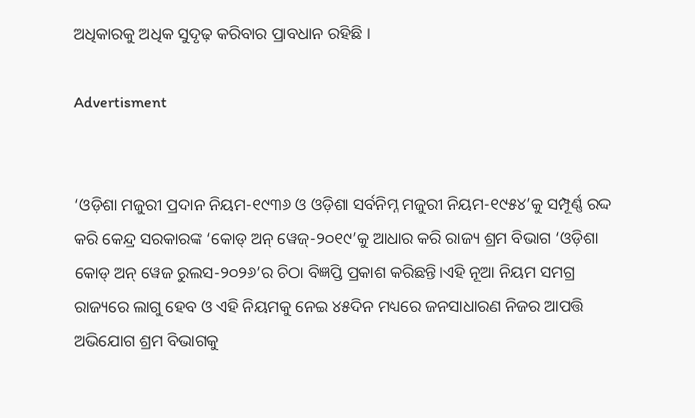ଅଧିକାରକୁ ଅଧିକ ସୁଦୃଢ଼ କରିବାର ପ୍ରାବଧାନ ରହିଛି ।

Advertisment


‘ଓଡ଼ିଶା ମଜୁରୀ ପ୍ରଦାନ ନିୟମ-୧୯୩୬ ଓ ଓଡ଼ିଶା ସର୍ବନିମ୍ନ ମଜୁରୀ ନିୟମ-୧୯୫୪’କୁ ସମ୍ପୂର୍ଣ୍ଣ ରଦ୍ଦ କରି କେନ୍ଦ୍ର ସରକାରଙ୍କ ‘କୋଡ୍ ଅନ୍ ୱେଜ୍‌-୨୦୧୯’କୁ ଆଧାର କରି ରାଜ୍ୟ ଶ୍ରମ ବିଭାଗ ‘ଓଡ଼ିଶା କୋଡ୍ ଅନ୍ ୱେଜ ରୁଲସ-୨୦୨୬’ର ଚିଠା ବିଜ୍ଞପ୍ତି ପ୍ରକାଶ କରିଛନ୍ତି।ଏହି ନୂଆ ନିୟମ ସମଗ୍ର ରାଜ୍ୟରେ ଲାଗୁ ହେବ ଓ ଏହି ନିୟମକୁ ନେଇ ୪୫ଦିନ ମଧ୍ୟରେ ଜନସାଧାରଣ ନିଜର ଆପତ୍ତି ଅଭିଯୋଗ ଶ୍ରମ ବିଭାଗକୁ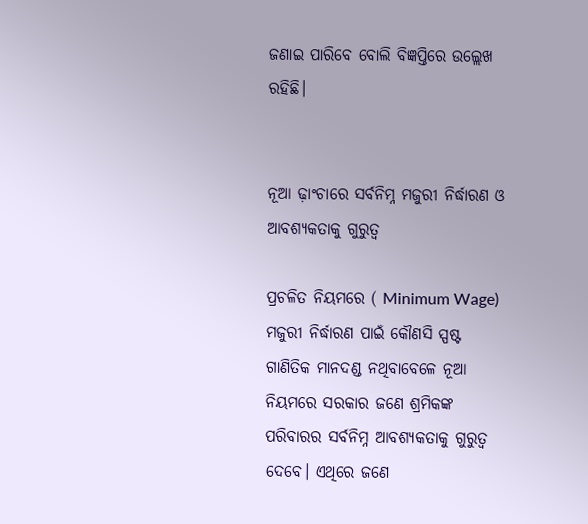ଜଣାଇ ପାରିବେ ବୋଲି ବିଜ୍ଞପ୍ତିରେ ଉଲ୍ଲେଖ ରହିଛି।


ନୂଆ ଢ଼ାଂଚାରେ ସର୍ବନିମ୍ନ ମଜୁରୀ ନିର୍ଦ୍ଧାରଣ ଓ  ଆବଶ୍ୟକତାକୁ ଗୁରୁତ୍ୱ

ପ୍ରଚଳିତ ନିୟମରେ ( Minimum Wage) ମଜୁରୀ ନିର୍ଦ୍ଧାରଣ ପାଇଁ କୌଣସି ସ୍ପଷ୍ଟ ଗାଣିତିକ ମାନଦଣ୍ଡ ନଥିବାବେଳେ ନୂଆ ନିୟମରେ ସରକାର ଜଣେ ଶ୍ରମିକଙ୍କ ପରିବାରର ସର୍ବନିମ୍ନ ଆବଶ୍ୟକତାକୁ ଗୁରୁତ୍ୱ ଦେବେ। ଏଥିରେ ଜଣେ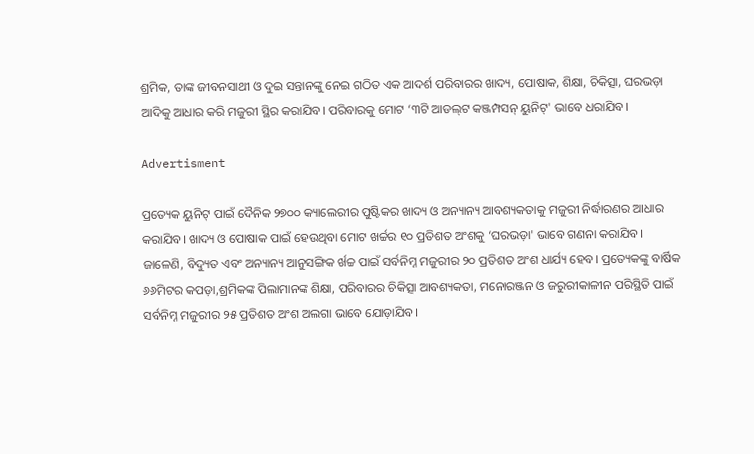ଶ୍ରମିକ, ତାଙ୍କ ଜୀବନସାଥୀ ଓ ଦୁଇ ସନ୍ତାନଙ୍କୁ ନେଇ ଗଠିତ ଏକ ଆଦର୍ଶ ପରିବାରର ଖାଦ୍ୟ, ପୋଷାକ, ଶିକ୍ଷା, ଚିକିତ୍ସା, ଘରଭଡ଼ା ଆଦିକୁ ଆଧାର କରି ମଜୁରୀ ସ୍ଥିର କରାଯିବ। ପରିବାରକୁ ମୋଟ ‘୩ଟି ଆଡଲ୍‌ଟ କଞ୍ଜମ୍ପସନ୍ ୟୁନିଟ୍‌' ଭାବେ ଧରାଯିବ।

Advertisment

ପ୍ରତ୍ୟେକ ୟୁନିଟ୍ ପାଇଁ ଦୈନିକ ୨୭୦୦ କ୍ୟାଲେରୀର ପୁଷ୍ଟିକର ଖାଦ୍ୟ ଓ ଅନ୍ୟାନ୍ୟ ଆବଶ୍ୟକତାକୁ ମଜୁରୀ ନିର୍ଦ୍ଧାରଣର ଆଧାର କରାଯିବ। ଖାଦ୍ୟ ଓ ପୋଷାକ ପାଇଁ ହେଉଥିବା ମୋଟ ଖର୍ଚ୍ଚର ୧୦ ପ୍ରତିଶତ ଅଂଶକୁ ‘ଘରଭଡ଼ା' ଭାବେ ଗଣନା କରାଯିବ। ଜାଳେଣି, ବିଦ୍ୟୁତ ଏବଂ ଅନ୍ୟାନ୍ୟ ଆନୁସଙ୍ଗିକ ର୍ଖଚ୍ଚ ପାଇଁ ସର୍ବନିମ୍ନ ମଜୁରୀର ୨୦ ପ୍ରତିଶତ ଅଂଶ ଧାର୍ଯ୍ୟ ହେବ। ପ୍ରତ୍ୟେକଙ୍କୁ ବାର୍ଷିକ ୬୬ମିଟର କପଡ଼ା,ଶ୍ରମିକଙ୍କ ପିଲାମାନଙ୍କ ଶିକ୍ଷା, ପରିବାରର ଚିକିତ୍ସା ଆବଶ୍ୟକତା, ମନୋରଞ୍ଜନ ଓ ଜରୁରୀକାଳୀନ ପରିସ୍ଥିତି ପାଇଁ ସର୍ବନିମ୍ନ ମଜୁରୀର ୨୫ ପ୍ରତିଶତ ଅଂଶ ଅଲଗା ଭାବେ ଯୋଡ଼ାଯିବ।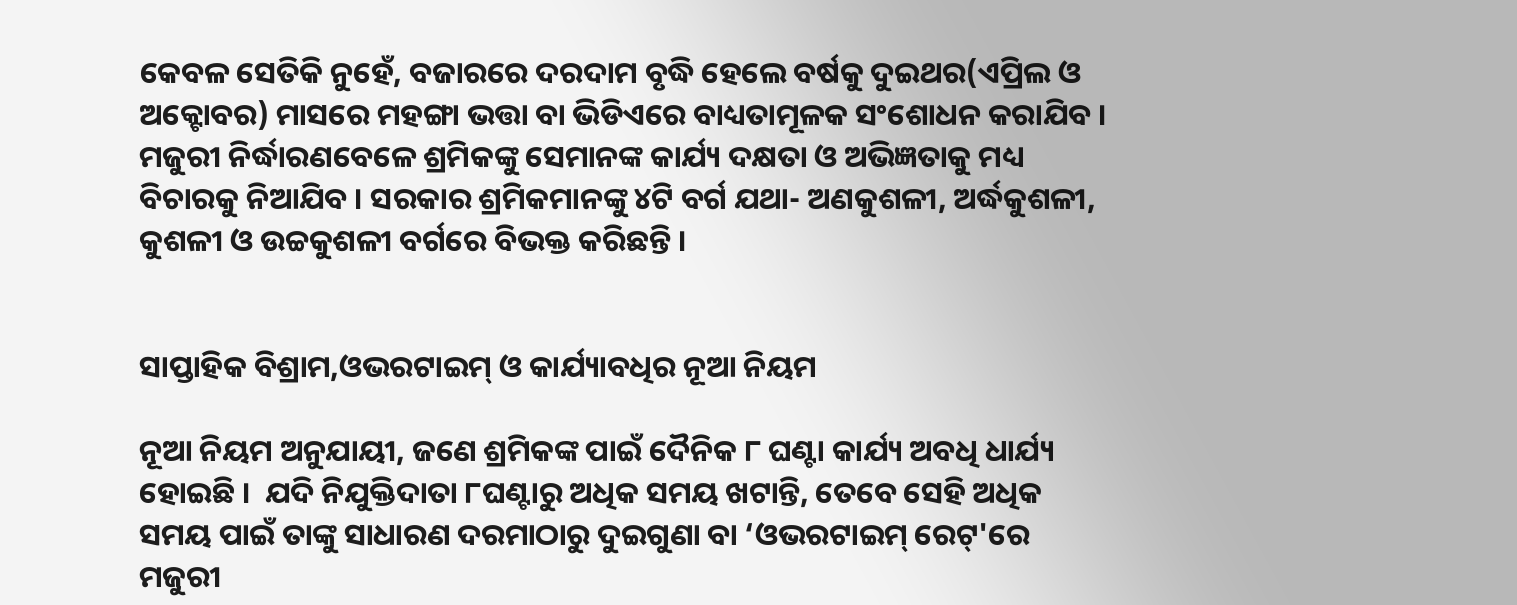କେବଳ ସେତିକି ନୁହେଁ, ବଜାରରେ ଦରଦାମ ବୃଦ୍ଧି ହେଲେ ବର୍ଷକୁ ଦୁଇଥର(ଏପ୍ରିଲ ଓ ଅକ୍ଟୋବର) ମାସରେ ମହଙ୍ଗା ଭତ୍ତା ବା ଭିଡିଏରେ ବାଧ୍ୟତାମୂଳକ ସଂଶୋଧନ କରାଯିବ । ମଜୁରୀ ନିର୍ଦ୍ଧାରଣବେଳେ ଶ୍ରମିକଙ୍କୁ ସେମାନଙ୍କ କାର୍ଯ୍ୟ ଦକ୍ଷତା ଓ ଅଭିଜ୍ଞତାକୁ ମଧ୍ୟ ବିଚାରକୁ ନିଆଯିବ । ସରକାର ଶ୍ରମିକମାନଙ୍କୁ ୪ଟି ବର୍ଗ ଯଥା- ଅଣକୁଶଳୀ, ଅର୍ଦ୍ଧକୁଶଳୀ, କୁଶଳୀ ଓ ଉଚ୍ଚକୁଶଳୀ ବର୍ଗରେ ବିଭକ୍ତ କରିଛନ୍ତି ।


ସାପ୍ତାହିକ ବିଶ୍ରାମ,ଓଭରଟାଇମ୍ ଓ କାର୍ଯ୍ୟାବଧିର ନୂଆ ନିୟମ

ନୂଆ ନିୟମ ଅନୁଯାୟୀ, ଜଣେ ଶ୍ରମିକଙ୍କ ପାଇଁ ଦୈନିକ ୮ ଘଣ୍ଟା କାର୍ଯ୍ୟ ଅବଧି ଧାର୍ଯ୍ୟ ହୋଇଛି ।  ଯଦି ନିଯୁକ୍ତିଦାତା ୮ଘଣ୍ଟାରୁ ଅଧିକ ସମୟ ଖଟାନ୍ତି, ତେବେ ସେହି ଅଧିକ  ସମୟ ପାଇଁ ତାଙ୍କୁ ସାଧାରଣ ଦରମାଠାରୁ ଦୁଇଗୁଣା ବା ‘ଓଭରଟାଇମ୍ ରେଟ୍‌'ରେ ମଜୁରୀ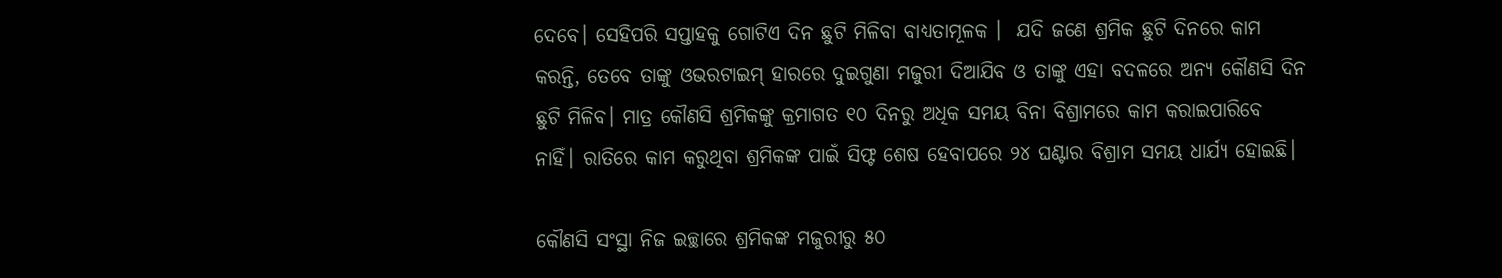ଦେବେ। ସେହିପରି ସପ୍ତାହକୁ ଗୋଟିଏ ଦିନ ଛୁଟି ମିଳିବା ବାଧ୍ୟତାମୂଳକ ।  ଯଦି ଜଣେ ଶ୍ରମିକ ଛୁଟି ଦିନରେ କାମ କରନ୍ତି, ତେବେ ତାଙ୍କୁ ଓଭରଟାଇମ୍ ହାରରେ ଦୁଇଗୁଣା ମଜୁରୀ ଦିଆଯିବ ଓ ତାଙ୍କୁ ଏହା ବଦଳରେ ଅନ୍ୟ କୌଣସି ଦିନ ଛୁଟି ମିଳିବ। ମାତ୍ର କୌଣସି ଶ୍ରମିକଙ୍କୁ କ୍ରମାଗତ ୧୦ ଦିନରୁ ଅଧିକ ସମୟ ବିନା ବିଶ୍ରାମରେ କାମ କରାଇପାରିବେ ନାହିଁ। ରାତିରେ କାମ କରୁଥିବା ଶ୍ରମିକଙ୍କ ପାଇଁ ସିଫ୍ଟ ଶେଷ ହେବାପରେ ୨୪ ଘଣ୍ଟାର ବିଶ୍ରାମ ସମୟ ଧାର୍ଯ୍ୟ ହୋଇଛି।

କୌଣସି ସଂସ୍ଥା ନିଜ ଇଚ୍ଛାରେ ଶ୍ରମିକଙ୍କ ମଜୁରୀରୁ ୫୦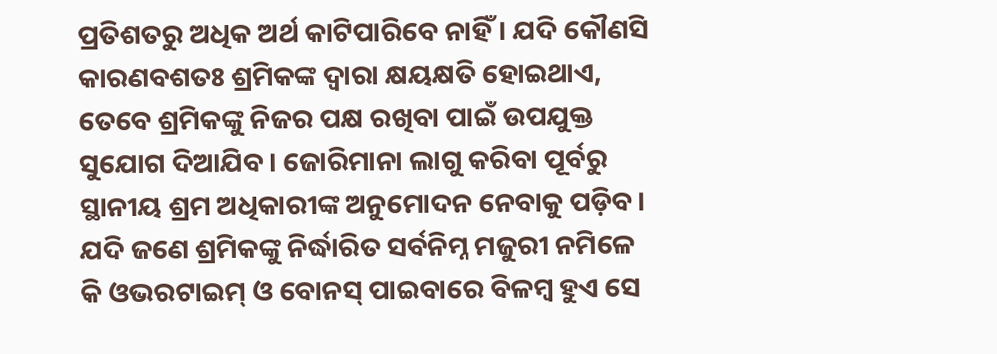ପ୍ରତିଶତରୁ ଅଧିକ ଅର୍ଥ କାଟିପାରିବେ ନାହିଁ। ଯଦି କୌଣସି କାରଣବଶତଃ ଶ୍ରମିକଙ୍କ ଦ୍ୱାରା କ୍ଷୟକ୍ଷତି ହୋଇଥାଏ, ତେବେ ଶ୍ରମିକଙ୍କୁ ନିଜର ପକ୍ଷ ରଖିବା ପାଇଁ ଉପଯୁକ୍ତ ସୁଯୋଗ ଦିଆଯିବ। ଜୋରିମାନା ଲାଗୁ କରିବା ପୂର୍ବରୁ ସ୍ଥାନୀୟ ଶ୍ରମ ଅଧିକାରୀଙ୍କ ଅନୁମୋଦନ ନେବାକୁ ପଡ଼ିବ। ଯଦି ଜଣେ ଶ୍ରମିକଙ୍କୁ ନିର୍ଦ୍ଧାରିତ ସର୍ବନିମ୍ନ ମଜୁରୀ ନମିଳେ କି ଓଭରଟାଇମ୍ ଓ ବୋନସ୍ ପାଇବାରେ ବିଳମ୍ବ ହୁଏ ସେ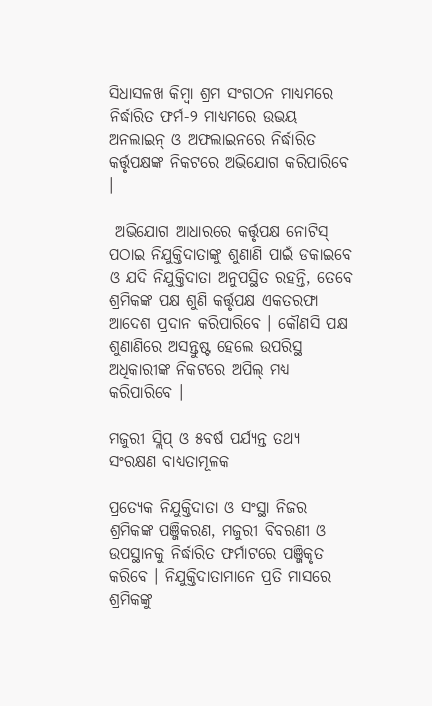ସିଧାସଳଖ କିମ୍ବା ଶ୍ରମ ସଂଗଠନ ମାଧ୍ୟମରେ ନିର୍ଦ୍ଧାରିତ ଫର୍ମ-୨ ମାଧ୍ୟମରେ ଉଭୟ ଅନଲାଇନ୍ ଓ ଅଫଲାଇନରେ ନିର୍ଦ୍ଧାରିତ କର୍ତ୍ତୃପକ୍ଷଙ୍କ ନିକଟରେ ଅଭିଯୋଗ କରିପାରିବେ ।

 ଅଭିଯୋଗ ଆଧାରରେ କର୍ତ୍ତୃପକ୍ଷ ନୋଟିସ୍ ପଠାଇ ନିଯୁକ୍ତିଦାତାଙ୍କୁ ଶୁଣାଣି ପାଇଁ ଡକାଇବେ ଓ ଯଦି ନିଯୁକ୍ତିଦାତା ଅନୁପସ୍ଥିତ ରହନ୍ତି, ତେବେ ଶ୍ରମିକଙ୍କ ପକ୍ଷ ଶୁଣି କର୍ତ୍ତୃପକ୍ଷ ଏକତରଫା ଆଦେଶ ପ୍ରଦାନ କରିପାରିବେ । କୌଣସି ପକ୍ଷ ଶୁଣାଣିରେ ଅସନ୍ତୁଷ୍ଟ ହେଲେ ଉପରିସ୍ଥ ଅଧିକାରୀଙ୍କ ନିକଟରେ ଅପିଲ୍ ମଧ୍ୟ କରିପାରିବେ ।

ମଜୁରୀ ସ୍ଲିପ୍ ଓ ୫ବର୍ଷ ପର୍ଯ୍ୟନ୍ତ ତଥ୍ୟ ସଂରକ୍ଷଣ ବାଧ୍ୟତାମୂଳକ

ପ୍ରତ୍ୟେକ ନିଯୁକ୍ତିଦାତା ଓ ସଂସ୍ଥା ନିଜର ଶ୍ରମିକଙ୍କ ପଞ୍ଜିକରଣ, ମଜୁରୀ ବିବରଣୀ ଓ ଉପସ୍ଥାନକୁ ନିର୍ଦ୍ଧାରିତ ଫର୍ମାଟରେ ପଞ୍ଜିକୃତ କରିବେ । ନିଯୁକ୍ତିଦାତାମାନେ ପ୍ରତି ମାସରେ ଶ୍ରମିକଙ୍କୁ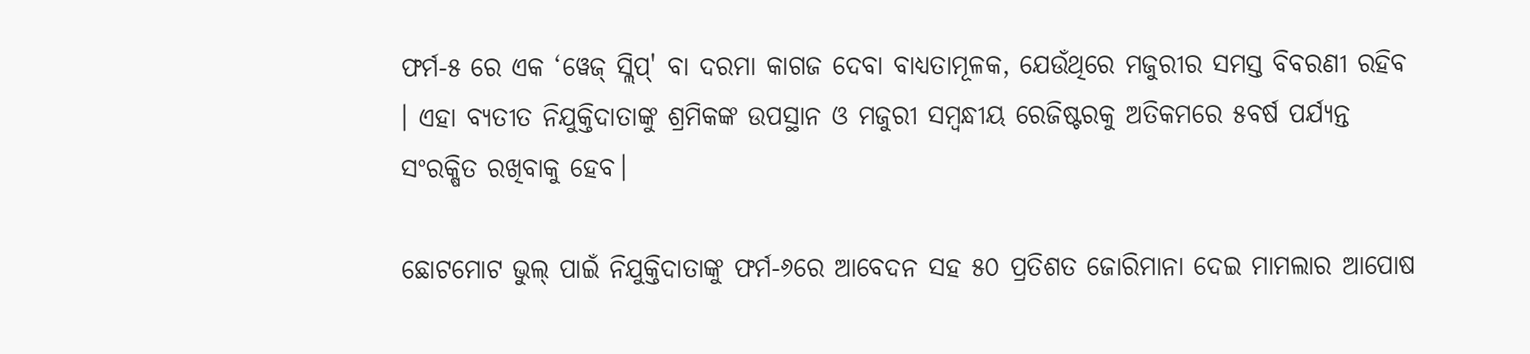ଫର୍ମ-୫ ରେ ଏକ ‘ୱେଜ୍ ସ୍ଲିପ୍‌' ବା ଦରମା କାଗଜ ଦେବା ବାଧ୍ୟତାମୂଳକ, ଯେଉଁଥିରେ ମଜୁରୀର ସମସ୍ତ ବିବରଣୀ ରହିବ । ଏହା ବ୍ୟତୀତ ନିଯୁକ୍ତିଦାତାଙ୍କୁ ଶ୍ରମିକଙ୍କ ଉପସ୍ଥାନ ଓ ମଜୁରୀ ସମ୍ବନ୍ଧୀୟ ରେଜିଷ୍ଟରକୁ ଅତିକମରେ ୫ବର୍ଷ ପର୍ଯ୍ୟନ୍ତ ସଂରକ୍ଷିତ ରଖିବାକୁ ହେବ।

ଛୋଟମୋଟ ଭୁଲ୍ ପାଇଁ ନିଯୁକ୍ତିଦାତାଙ୍କୁ ଫର୍ମ-୬ରେ ଆବେଦନ ସହ ୫୦ ପ୍ରତିଶତ ଜୋରିମାନା ଦେଇ ମାମଲାର ଆପୋଷ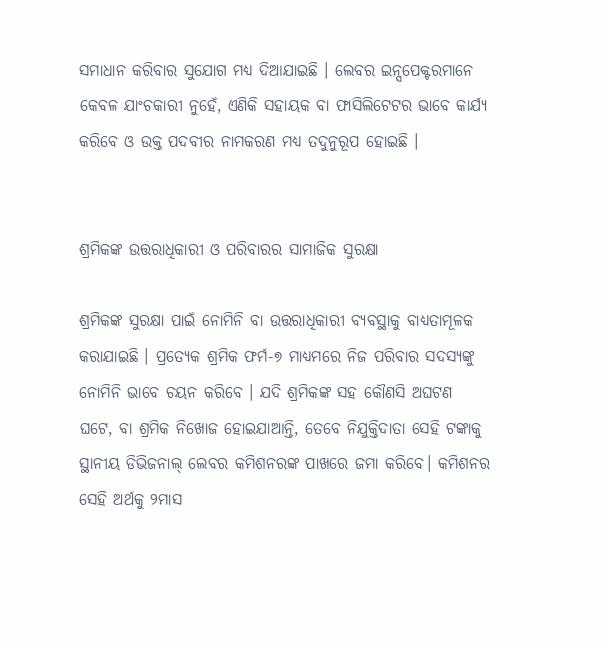ସମାଧାନ କରିବାର ସୁଯୋଗ ମଧ୍ୟ ଦିଆଯାଇଛି । ଲେବର ଇନ୍ସପେକ୍ଟରମାନେ କେବଳ ଯାଂଚକାରୀ ନୁହେଁ, ଏଣିକି ସହାୟକ ବା ଫାସିଲିଟେଟର ଭାବେ କାର୍ଯ୍ୟ କରିବେ ଓ ଉକ୍ତ ପଦବୀର ନାମକରଣ ମଧ୍ୟ ତଦୁନୁରୂପ ହୋଇଛି ।


ଶ୍ରମିକଙ୍କ ଉତ୍ତରାଧିକାରୀ ଓ ପରିବାରର ସାମାଜିକ ସୁରକ୍ଷା

ଶ୍ରମିକଙ୍କ ସୁରକ୍ଷା ପାଇଁ ନୋମିନି ବା ଉତ୍ତରାଧିକାରୀ ବ୍ୟବସ୍ଥାକୁ ବାଧ୍ୟତାମୂଳକ କରାଯାଇଛି । ପ୍ରତ୍ୟେକ ଶ୍ରମିକ ଫର୍ମ-୭ ମାଧ୍ୟମରେ ନିଜ ପରିବାର ସଦସ୍ୟଙ୍କୁ ନୋମିନି ଭାବେ ଚୟନ କରିବେ । ଯଦି ଶ୍ରମିକଙ୍କ ସହ କୌଣସି ଅଘଟଣ ଘଟେ, ବା ଶ୍ରମିକ ନିଖୋଜ ହୋଇଯାଆନ୍ତି, ତେବେ ନିଯୁକ୍ତିଦାତା ସେହି ଟଙ୍କାକୁ ସ୍ଥାନୀୟ ଡିଭିଜନାଲ୍ ଲେବର କମିଶନରଙ୍କ ପାଖରେ ଜମା କରିବେ। କମିଶନର ସେହି ଅର୍ଥକୁ ୨ମାସ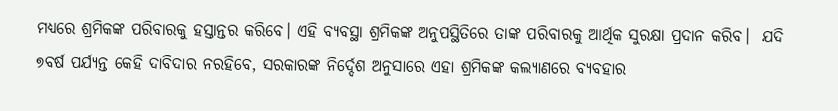ମଧ୍ୟରେ ଶ୍ରମିକଙ୍କ ପରିବାରକୁ ହସ୍ତାନ୍ତର କରିବେ। ଏହି ବ୍ୟବସ୍ଥା ଶ୍ରମିକଙ୍କ ଅନୁପସ୍ଥିତିରେ ତାଙ୍କ ପରିବାରକୁ ଆର୍ଥିକ ସୁରକ୍ଷା ପ୍ରଦାନ କରିବ।  ଯଦି ୭ବର୍ଷ ପର୍ଯ୍ୟନ୍ତ କେହି ଦାବିଦାର ନରହିବେ, ସରକାରଙ୍କ ନିର୍ଦ୍ଦେଶ ଅନୁସାରେ ଏହା ଶ୍ରମିକଙ୍କ କଲ୍ୟାଣରେ ବ୍ୟବହାର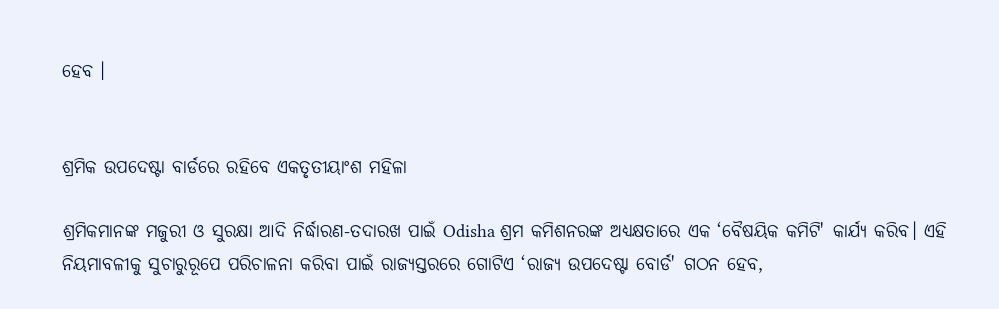ହେବ ।


ଶ୍ରମିକ ଉପଦେଷ୍ଟା ବାର୍ଡରେ ରହିବେ ଏକତୃତୀୟାଂଶ ମହିଳା

ଶ୍ରମିକମାନଙ୍କ ମଜୁରୀ ଓ ସୁରକ୍ଷା ଆଦି ନିର୍ଦ୍ଧାରଣ-ତଦାରଖ ପାଇଁ Odisha ଶ୍ରମ କମିଶନରଙ୍କ ଅଧ୍ୟକ୍ଷତାରେ ଏକ ‘ବୈଷୟିକ କମିଟି' କାର୍ଯ୍ୟ କରିବ। ଏହି ନିୟମାବଳୀକୁ ସୁଚାରୁରୂପେ ପରିଚାଳନା କରିବା ପାଇଁ ରାଜ୍ୟସ୍ତରରେ ଗୋଟିଏ ‘ରାଜ୍ୟ ଉପଦେଷ୍ଟା ବୋର୍ଡ' ଗଠନ ହେବ,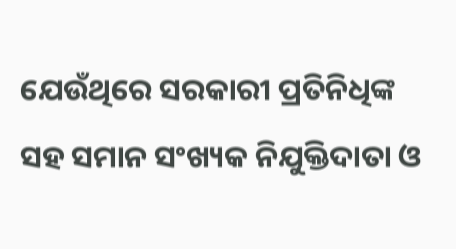ଯେଉଁଥିରେ ସରକାରୀ ପ୍ରତିନିଧିଙ୍କ ସହ ସମାନ ସଂଖ୍ୟକ ନିଯୁକ୍ତିଦାତା ଓ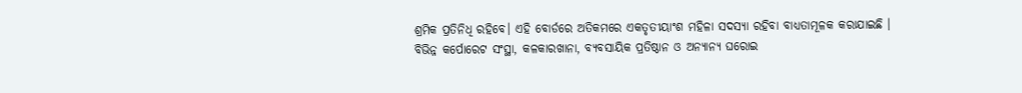ଶ୍ରମିକ ପ୍ରତିନିଧି ରହିବେ। ଏହି ବୋର୍ଡରେ ଅତିକମରେ ଏକତୃତୀୟାଂଶ ମହିଳା ସଦସ୍ୟା ରହିବା ବାଧ୍ୟତାମୂଳକ କରାଯାଇଛି । ବିଭିନ୍ନ କର୍ପୋରେଟ ସଂସ୍ଥା, କଳକାରଖାନା, ବ୍ୟବସାୟିକ ପ୍ରତିଷ୍ଠାନ ଓ ଅନ୍ୟାନ୍ୟ ଘରୋଇ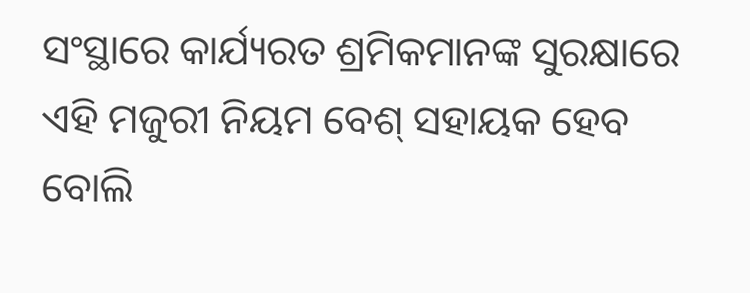ସଂସ୍ଥାରେ କାର୍ଯ୍ୟରତ ଶ୍ରମିକମାନଙ୍କ ସୁରକ୍ଷାରେ ଏହି ମଜୁରୀ ନିୟମ ବେଶ୍ ସହାୟକ ହେବ ବୋଲି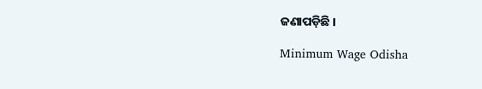ଜଣାପଡ଼ିଛି ।

Minimum Wage Odisha